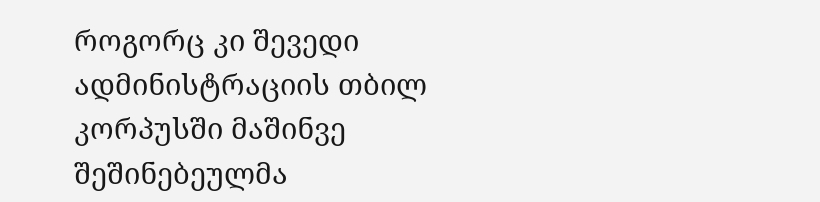როგორც კი შევედი ადმინისტრაციის თბილ კორპუსში მაშინვე შეშინებეულმა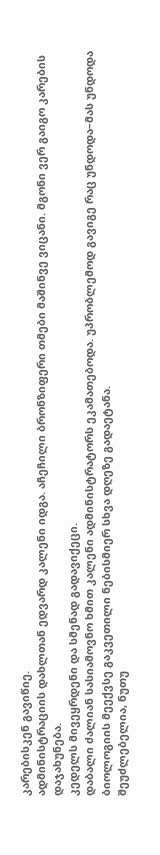კარებისკენ გავიწიე.
ადმინისტრაციის დახლთან ედვარდ კალენი იდგა. აჩეჩილი ბრონზიფერი თმები მაშინვე ვიცანი. მგონი ვერ გაიგო კარების დაჯახუნება.
კედელს მივეყრდენი და სმენად გადავიქეცი.
დაბალი ძალიან სასიამოვნო ხმით კალენი ადმინისტრატორს ეკამათებოდა. უპრობლემოდ გავიგე რაც უნდოდა–მას უნდოდა ბიოლოგიის მეექვსე გაკვეთილი ნებისმიერ სხვა დღეზე გადაეტანა.
შეუძლებელია, ნუთუ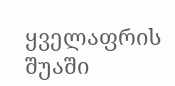ყველაფრის შუაში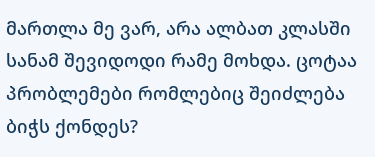მართლა მე ვარ, არა ალბათ კლასში სანამ შევიდოდი რამე მოხდა. ცოტაა პრობლემები რომლებიც შეიძლება ბიჭს ქონდეს?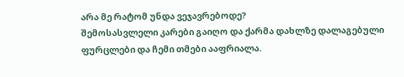არა მე რატომ უნდა ვეჯავრებოდე?
შემოსასვლელი კარები გაიღო და ქარმა დახლზე დალაგებული ფურცლები და ჩემი თმები ააფრიალა.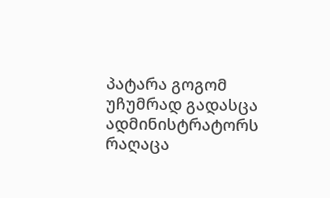პატარა გოგომ უჩუმრად გადასცა ადმინისტრატორს რაღაცა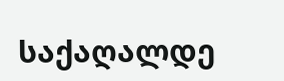საქაღალდე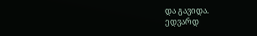და გავიდა.
ედვარდ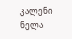კალენი ნელა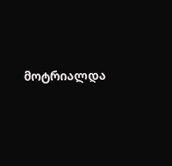მოტრიალდა